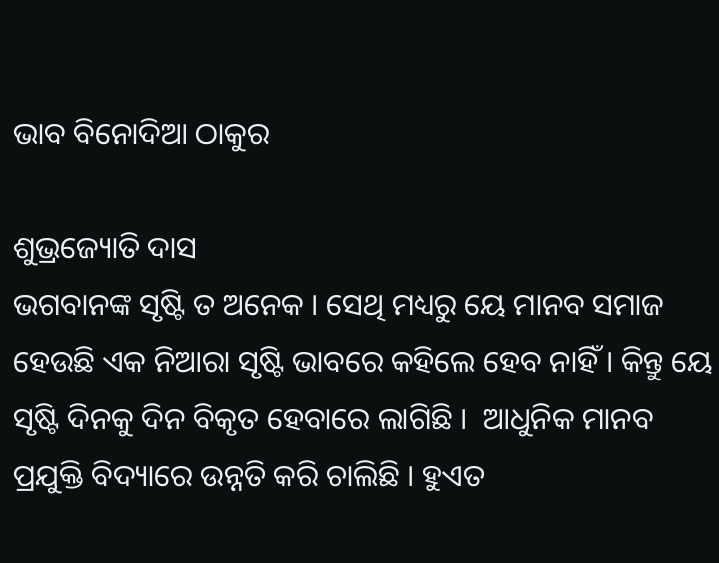ଭାବ ବିନୋଦିଆ ଠାକୁର

ଶୁଭ୍ରଜ୍ୟୋତି ଦାସ
ଭଗବାନଙ୍କ ସୃଷ୍ଟି ତ ଅନେକ । ସେଥି ମଧ୍ୟରୁ ୟେ ମାନବ ସମାଜ ହେଉଛି ଏକ ନିଆରା ସୃଷ୍ଟି ଭାବରେ କହିଲେ ହେବ ନାହିଁ । କିନ୍ତୁ ୟେ ସୃଷ୍ଟି ଦିନକୁ ଦିନ ବିକୃତ ହେବାରେ ଲାଗିଛି ।  ଆଧୁନିକ ମାନବ ପ୍ରଯୁକ୍ତି ବିଦ୍ୟାରେ ଉନ୍ନତି କରି ଚାଲିଛି । ହୁଏତ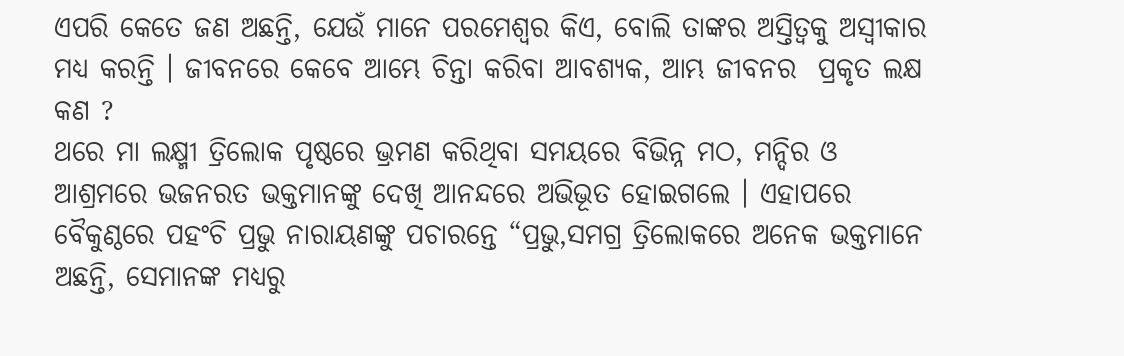ଏପରି କେତେ ଜଣ ଅଛନ୍ତି, ଯେଉଁ ମାନେ ପରମେଶ୍ୱର କିଏ, ବୋଲି ତାଙ୍କର ଅସ୍ତିତ୍ୱକୁ ଅସ୍ୱୀକାର ମଧ୍ୟ କରନ୍ତି । ଜୀବନରେ କେବେ ଆମ୍ଭେ ଚିନ୍ତା କରିବା ଆବଶ୍ୟକ, ଆମ୍ଭ ଜୀବନର  ପ୍ରକୃତ ଲକ୍ଷ କଣ ?
ଥରେ ମା ଲକ୍ଷ୍ମୀ ତ୍ରିଲୋକ ପୃଷ୍ଠରେ ଭ୍ରମଣ କରିଥିବା ସମୟରେ ବିଭିନ୍ନ ମଠ, ମନ୍ଦିର ଓ ଆଶ୍ରମରେ ଭଜନରତ ଭକ୍ତମାନଙ୍କୁ ଦେଖି ଆନନ୍ଦରେ ଅଭିଭୂତ ହୋଇଗଲେ । ଏହାପରେ ବୈକୁଣ୍ଠରେ ପହଂଚି ପ୍ରଭୁ ନାରାୟଣଙ୍କୁ ପଚାରନ୍ତେ “ପ୍ରଭୁ,ସମଗ୍ର ତ୍ରିଲୋକରେ ଅନେକ ଭକ୍ତମାନେ ଅଛନ୍ତି, ସେମାନଙ୍କ ମଧ୍ୟରୁ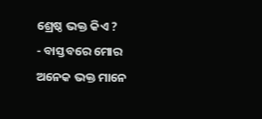ଶ୍ରେଷ୍ଠ ଭକ୍ତ କିଏ ?
- ବାସ୍ତବରେ ମୋର ଅନେକ ଭକ୍ତ ମାନେ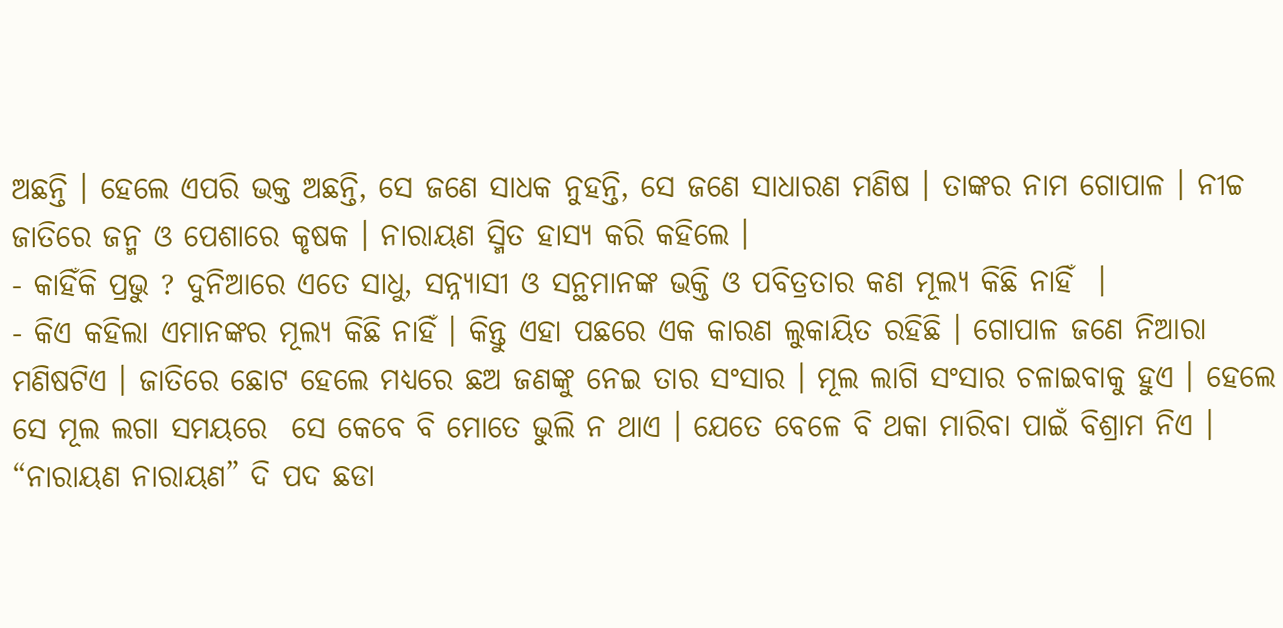ଅଛନ୍ତି । ହେଲେ ଏପରି ଭକ୍ତ ଅଛନ୍ତି, ସେ ଜଣେ ସାଧକ ନୁହନ୍ତି, ସେ ଜଣେ ସାଧାରଣ ମଣିଷ । ତାଙ୍କର ନାମ ଗୋପାଳ । ନୀଚ୍ଚ ଜାତିରେ ଜନ୍ମ ଓ ପେଶାରେ କୃଷକ । ନାରାୟଣ ସ୍ମିତ ହାସ୍ୟ କରି କହିଲେ ।
- କାହିଁକି ପ୍ରଭୁ ? ଦୁନିଆରେ ଏତେ ସାଧୁ, ସନ୍ନ୍ୟାସୀ ଓ ସନ୍ଥମାନଙ୍କ ଭକ୍ତି ଓ ପବିତ୍ରତାର କଣ ମୂଲ୍ୟ କିଛି ନାହିଁ  ।
- କିଏ କହିଲା ଏମାନଙ୍କର ମୂଲ୍ୟ କିଛି ନାହିଁ । କିନ୍ତୁ ଏହା ପଛରେ ଏକ କାରଣ ଲୁକାୟିତ ରହିଛି । ଗୋପାଳ ଜଣେ ନିଆରା ମଣିଷଟିଏ । ଜାତିରେ ଛୋଟ ହେଲେ ମଧ୍ୟରେ ଛଅ ଜଣଙ୍କୁ ନେଇ ତାର ସଂସାର । ମୂଲ ଲାଗି ସଂସାର ଚଳାଇବାକୁ ହୁଏ । ହେଲେ ସେ ମୂଲ ଲଗା ସମୟରେ  ସେ କେବେ ବି ମୋତେ ଭୁଲି ନ ଥାଏ । ଯେତେ ବେଳେ ବି ଥକା ମାରିବା ପାଇଁ ବିଶ୍ରାମ ନିଏ । “ନାରାୟଣ ନାରାୟଣ” ଦି ପଦ ଛଡା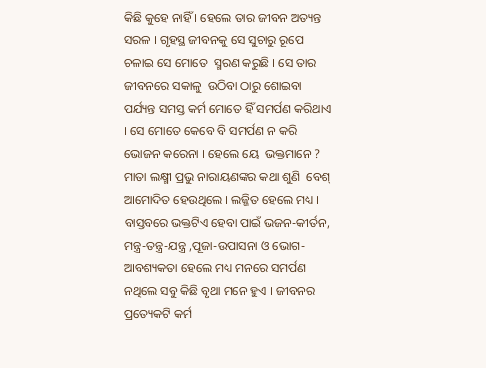କିଛି କୁହେ ନାହିଁ । ହେଲେ ତାର ଜୀବନ ଅତ୍ୟନ୍ତ ସରଳ । ଗୃହସ୍ଥ ଜୀବନକୁ ସେ ସୁଚାରୁ ରୂପେ ଚଳାଇ ସେ ମୋତେ  ସ୍ମରଣ କରୁଛି । ସେ ତାର ଜୀବନରେ ସକାଳୁ  ଉଠିବା ଠାରୁ ଶୋଇବା ପର୍ଯ୍ୟନ୍ତ ସମସ୍ତ କର୍ମ ମୋତେ ହିଁ ସମର୍ପଣ କରିଥାଏ । ସେ ମୋତେ କେବେ ବି ସମର୍ପଣ ନ କରି ଭୋଜନ କରେନା । ହେଲେ ୟେ  ଭକ୍ତମାନେ ?
ମାତା ଲକ୍ଷ୍ମୀ ପ୍ରଭୁ ନାରାୟଣଙ୍କର କଥା ଶୁଣି  ବେଶ୍ ଆମୋଦିତ ହେଉଥିଲେ । ଲଜ୍ଜିତ ହେଲେ ମଧ୍ୟ । ବାସ୍ତବରେ ଭକ୍ତଟିଏ ହେବା ପାଇଁ ଭଜନ-କୀର୍ତନ, ମନ୍ତ୍ର-ତନ୍ତ୍ର-ଯନ୍ତ୍ର ,ପୂଜା-ଉପାସନା ଓ ଭୋଗ- ଆବଶ୍ୟକତା ହେଲେ ମଧ୍ୟ ମନରେ ସମର୍ପଣ ନଥିଲେ ସବୁ କିଛି ବୃଥା ମନେ ହୁଏ । ଜୀବନର ପ୍ରତ୍ୟେକଟି କର୍ମ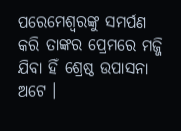ପରେମେଶ୍ୱରଙ୍କୁ ସମର୍ପଣ କରି ତାଙ୍କର ପ୍ରେମରେ ମଜ୍ଜି ଯିବା ହିଁ ଶ୍ରେଷ୍ଠ ଉପାସନା ଅଟେ ।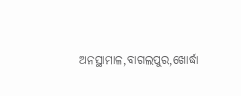ଅନସ୍ଥାମାଳ,ବାଗଲପୁର,ଖୋର୍ଦ୍ଧା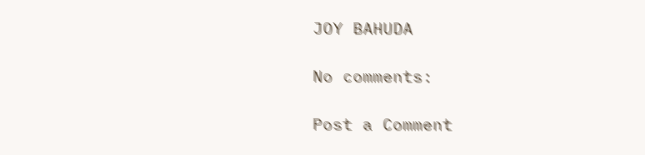JOY BAHUDA

No comments:

Post a Comment